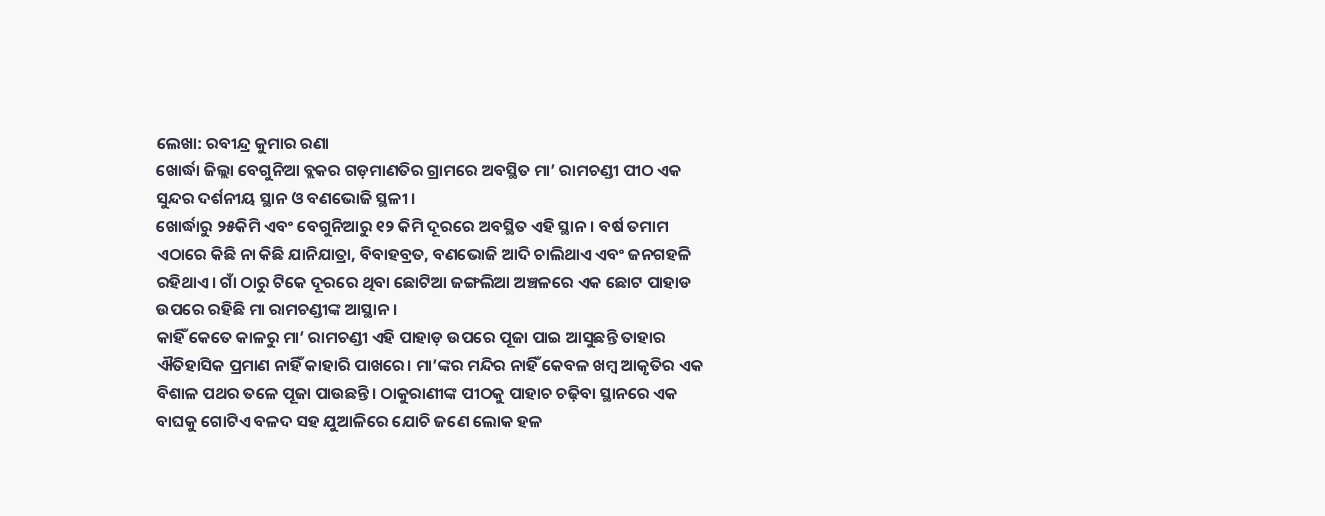ଲେଖା: ରବୀନ୍ଦ୍ର କୁମାର ରଣା
ଖୋର୍ଦ୍ଧା ଜିଲ୍ଲା ବେଗୁନିଆ ବ୍ଲକର ଗଡ଼ମାଣତିର ଗ୍ରାମରେ ଅବସ୍ଥିତ ମା’ ରାମଚଣ୍ଡୀ ପୀଠ ଏକ ସୁନ୍ଦର ଦର୍ଶନୀୟ ସ୍ଥାନ ଓ ବଣଭୋଜି ସ୍ଥଳୀ ।
ଖୋର୍ଦ୍ଧାରୁ ୨୫କିମି ଏବଂ ବେଗୁନିଆରୁ ୧୨ କିମି ଦୂରରେ ଅବସ୍ଥିତ ଏହି ସ୍ଥାନ। ବର୍ଷ ତମାମ ଏଠାରେ କିଛି ନା କିଛି ଯାନିଯାତ୍ରା, ବିବାହବ୍ରତ, ବଣଭୋଜି ଆଦି ଚାଲିଥାଏ ଏବଂ ଜନଗହଳି ରହିଥାଏ। ଗାଁ ଠାରୁ ଟିକେ ଦୂରରେ ଥିବା ଛୋଟିଆ ଜଙ୍ଗଲିଆ ଅଞ୍ଚଳରେ ଏକ ଛୋଟ ପାହାଡ ଉପରେ ରହିଛି ମା ରାମଚଣ୍ଡୀଙ୍କ ଆସ୍ଥାନ।
କାହିଁ କେତେ କାଳରୁ ମା’ ରାମଚଣ୍ଡୀ ଏହି ପାହାଡ଼ ଉପରେ ପୂଜା ପାଇ ଆସୁଛନ୍ତି ତାହାର ଐତିହାସିକ ପ୍ରମାଣ ନାହିଁ କାହାରି ପାଖରେ। ମା’ଙ୍କର ମନ୍ଦିର ନାହିଁ କେବଳ ଖମ୍ବ ଆକୃତିର ଏକ ବିଶାଳ ପଥର ତଳେ ପୂଜା ପାଉଛନ୍ତି। ଠାକୁରାଣୀଙ୍କ ପୀଠକୁ ପାହାଚ ଚଢ଼ିବା ସ୍ଥାନରେ ଏକ ବାଘକୁ ଗୋଟିଏ ବଳଦ ସହ ଯୁଆଳିରେ ଯୋଚି ଜଣେ ଲୋକ ହଳ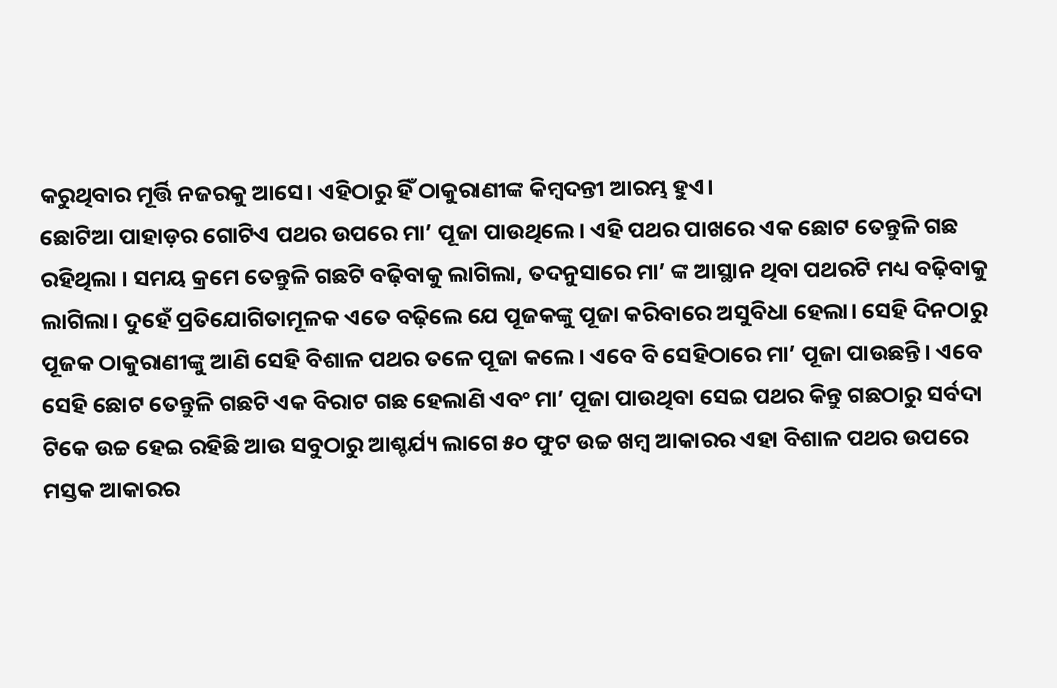କରୁଥିବାର ମୂର୍ତ୍ତି ନଜରକୁ ଆସେ। ଏହିଠାରୁ ହିଁ ଠାକୁରାଣୀଙ୍କ କିମ୍ବଦନ୍ତୀ ଆରମ୍ଭ ହୁଏ।
ଛୋଟିଆ ପାହାଡ଼ର ଗୋଟିଏ ପଥର ଉପରେ ମା’ ପୂଜା ପାଉଥିଲେ। ଏହି ପଥର ପାଖରେ ଏକ ଛୋଟ ତେନ୍ତୁଳି ଗଛ ରହିଥିଲା । ସମୟ କ୍ରମେ ତେନ୍ତୁଳି ଗଛଟି ବଢ଼ିବାକୁ ଲାଗିଲା, ତଦନୁସାରେ ମା’ ଙ୍କ ଆସ୍ଥାନ ଥିବା ପଥରଟି ମଧ୍ୟ ବଢ଼ିବାକୁ ଲାଗିଲା। ଦୁହେଁ ପ୍ରତିଯୋଗିତାମୂଳକ ଏତେ ବଢ଼ିଲେ ଯେ ପୂଜକଙ୍କୁ ପୂଜା କରିବାରେ ଅସୁବିଧା ହେଲା। ସେହି ଦିନଠାରୁ ପୂଜକ ଠାକୁରାଣୀଙ୍କୁ ଆଣି ସେହି ବିଶାଳ ପଥର ତଳେ ପୂଜା କଲେ। ଏବେ ବି ସେହିଠାରେ ମା’ ପୂଜା ପାଉଛନ୍ତି। ଏବେ ସେହି ଛୋଟ ତେନ୍ତୁଳି ଗଛଟି ଏକ ବିରାଟ ଗଛ ହେଲାଣି ଏବଂ ମା’ ପୂଜା ପାଉଥିବା ସେଇ ପଥର କିନ୍ତୁ ଗଛଠାରୁ ସର୍ବଦା ଟିକେ ଉଚ୍ଚ ହେଇ ରହିଛି ଆଉ ସବୁଠାରୁ ଆଶ୍ଚର୍ଯ୍ୟ ଲାଗେ ୫୦ ଫୁଟ ଉଚ୍ଚ ଖମ୍ବ ଆକାରର ଏହା ବିଶାଳ ପଥର ଉପରେ ମସ୍ତକ ଆକାରର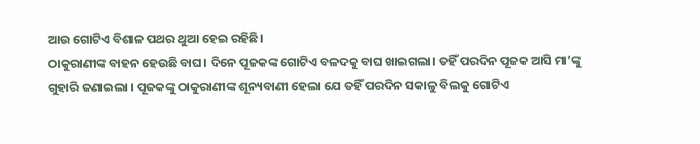ଆଉ ଗୋଟିଏ ବିଶାଳ ପଥର ଥୁଆ ହେଇ ରହିଛି।
ଠାକୁରାଣୀଙ୍କ ବାହନ ହେଉଛି ବାଘ। ଦିନେ ପୂଜକଙ୍କ ଗୋଟିଏ ବଳଦକୁ ବାଘ ଖାଇଗଲା। ତହିଁ ପରଦିନ ପୂଜକ ଆସି ମା’ଙ୍କୁ ଗୁହାରି ଜଣାଇଲା । ପୂଜକଙ୍କୁ ଠାକୁରାଣୀଙ୍କ ଶୂନ୍ୟବାଣୀ ହେଲା ଯେ ତହିଁ ପରଦିନ ସକାଳୁ ବିଲକୁ ଗୋଟିଏ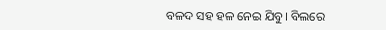ବଳଦ ସହ ହଳ ନେଇ ଯିବୁ। ବିଲରେ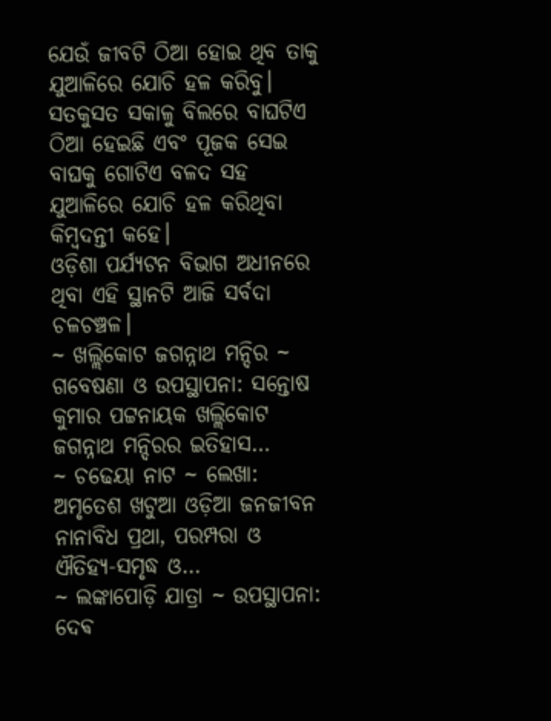ଯେଉଁ ଜୀବଟି ଠିଆ ହୋଇ ଥିବ ତାକୁ ଯୁଆଳିରେ ଯୋଚି ହଳ କରିବୁ। ସତକୁସତ ସକାଳୁ ବିଲରେ ବାଘଟିଏ ଠିଆ ହେଇଛି ଏବଂ ପୂଜକ ସେଇ ବାଘକୁ ଗୋଟିଏ ବଳଦ ସହ ଯୁଆଳିରେ ଯୋଚି ହଳ କରିଥିବା କିମ୍ବଦନ୍ତୀ କହେ।
ଓଡ଼ିଶା ପର୍ଯ୍ୟଟନ ବିଭାଗ ଅଧୀନରେ ଥିବା ଏହି ସ୍ଥାନଟି ଆଜି ସର୍ବଦା ଚଳଚଞ୍ଚଳ।
~ ଖଲ୍ଲିକୋଟ ଜଗନ୍ନାଥ ମନ୍ଦିର ~ ଗବେଷଣା ଓ ଉପସ୍ଥାପନା: ସନ୍ତୋଷ କୁମାର ପଟ୍ଟନାୟକ ଖଲ୍ଲିକୋଟ ଜଗନ୍ନାଥ ମନ୍ଦିରର ଇତିହାସ…
~ ଚଢେୟା ନାଟ ~ ଲେଖା: ଅମୃତେଶ ଖଟୁଆ ଓଡ଼ିଆ ଜନଜୀବନ ନାନାବିଧ ପ୍ରଥା, ପରମ୍ପରା ଓ ଐତିହ୍ୟ-ସମୃଦ୍ଧ ଓ…
~ ଲଙ୍କାପୋଡ଼ି ଯାତ୍ରା ~ ଉପସ୍ଥାପନା: ଦେଵ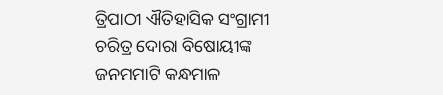ତ୍ରିପାଠୀ ଐତିହାସିକ ସଂଗ୍ରାମୀ ଚରିତ୍ର ଦୋରା ବିଷୋୟୀଙ୍କ ଜନମମାଟି କନ୍ଧମାଳ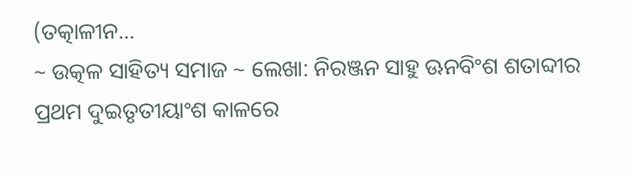(ତତ୍କାଳୀନ…
~ ଉତ୍କଳ ସାହିତ୍ୟ ସମାଜ ~ ଲେଖା: ନିରଞ୍ଜନ ସାହୁ ଊନବିଂଶ ଶତାବ୍ଦୀର ପ୍ରଥମ ଦୁଇତୃତୀୟାଂଶ କାଳରେ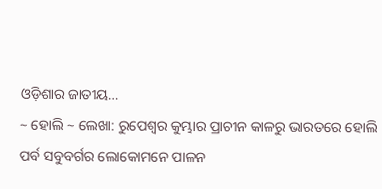ଓଡ଼ିଶାର ଜାତୀୟ…
~ ହୋଲି ~ ଲେଖା: ରୁପେଶ୍ୱର କୁମ୍ଭାର ପ୍ରାଚୀନ କାଳରୁ ଭାରତରେ ହୋଲି ପର୍ବ ସବୁବର୍ଗର ଲୋକୋମନେ ପାଳନ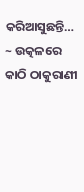କରିଆସୁଛନ୍ତି…
~ ଉତ୍କଳରେ କାଠି ଠାକୁରାଣୀ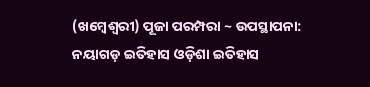(ଖମ୍ବେଶ୍ଵରୀ) ପୂଜା ପରମ୍ପରା ~ ଉପସ୍ଥାପନା: ନୟାଗଡ଼ ଇତିହାସ ଓଡ଼ିଶା ଇତିହାସ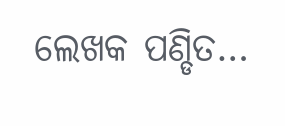ଲେଖକ ପଣ୍ଡିତ…